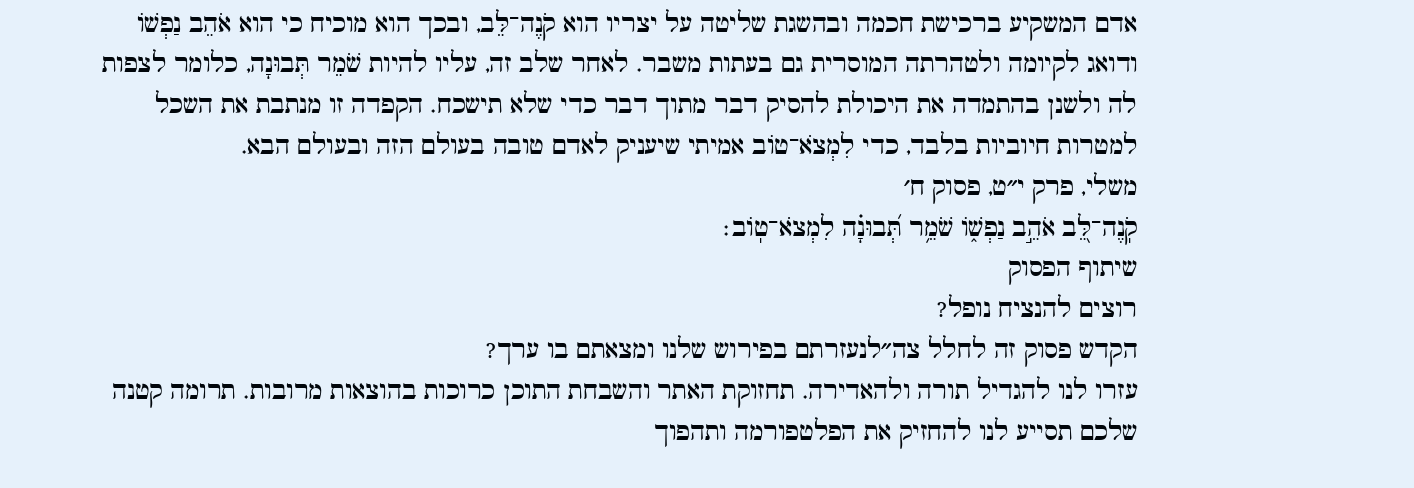אדם המשקיע ברכישת חכמה ובהשגת שליטה על יצריו הוא קֹנֶה־לֵּב, ובכך הוא מוכיח כי הוא אֹהֵב נַפְשׁוֹ ודואג לקיומה ולטהרתה המוסרית גם בעתות משבר. לאחר שלב זה, עליו להיות שֹׁמֵר תְּבוּנָה, כלומר לצפות לה ולשנן בהתמדה את היכולת להסיק דבר מתוך דבר כדי שלא תישכח. הקפדה זו מנתבת את השכל למטרות חיוביות בלבד, כדי לִמְצֹא־טוֹב אמיתי שיעניק לאדם טובה בעולם הזה ובעולם הבא.
משלי, פרק י״ט, פסוק ח׳
קֹֽנֶה־לֵּ֭ב אֹהֵ֣ב נַפְשׁ֑וֹ שֹׁמֵ֥ר תְּ֝בוּנָ֗ה לִמְצֹא־טֽוֹב׃
שיתוף הפסוק
רוצים להנציח נופל?
הקדש פסוק זה לחלל צה״לנעזרתם בפירוש שלנו ומצאתם בו ערך?
עזרו לנו להגדיל תורה ולהאדירה. תחזוקת האתר והשבחת התוכן כרוכות בהוצאות מרובות. תרומה קטנה שלכם תסייע לנו להחזיק את הפלטפורמה ותהפוך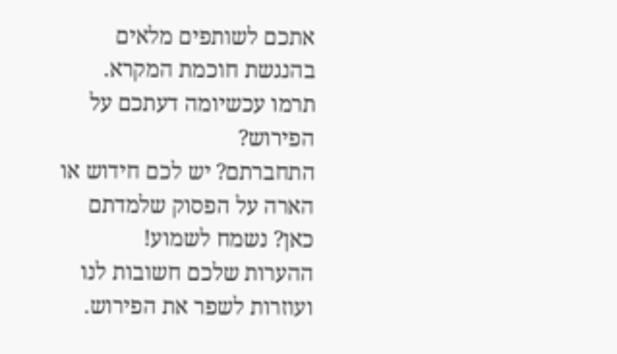אתכם לשותפים מלאים בהנגשת חוכמת המקרא.
תרמו עכשיומה דעתכם על הפירוש?
התחברתם? יש לכם חידוש או הארה על הפסוק שלמדתם כאן? נשמח לשמוע!
ההערות שלכם חשובות לנו ועוזרות לשפר את הפירוש.